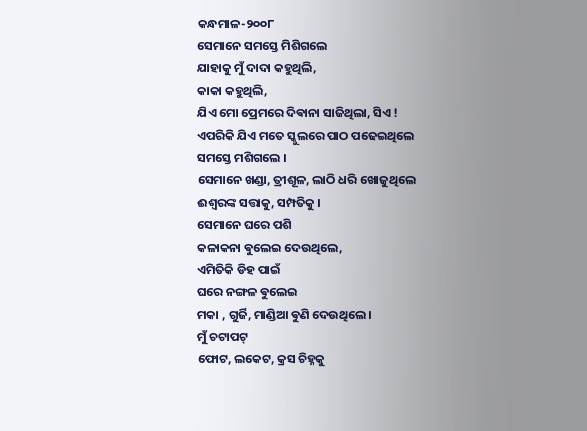କନ୍ଧମାଳ-୨୦୦୮
ସେମାନେ ସମସ୍ତେ ମିଶିଗଲେ
ଯାହାକୁ ମୁଁ ଦାଦା କହୁଥିଲି,
କାକା କହୁଥିଲି,
ଯିଏ ମୋ ପ୍ରେମରେ ଦିଵାନା ସାଜିଥିଲା, ସିଏ !
ଏପରିକି ଯିଏ ମତେ ସ୍କୁଲରେ ପାଠ ପଢେଇଥିଲେ
ସମସ୍ତେ ମଶିଗଲେ ।
ସେମାନେ ଖଣ୍ଡା, ତ୍ରୀଶୂଳ, ଲାଠି ଧରି ଖୋଜୁଥିଲେ
ଈଶ୍ଵରଙ୍କ ସତ୍ତାକୁ, ସମ୍ପତିକୁ ।
ସେମାନେ ଘରେ ପଶି
କଳାକନା ଵୁଲେଇ ଦେଉଥିଲେ,
ଏମିତିକି ଡିହ ପାଇଁ
ଘରେ ନଙ୍ଗଳ ଵୁଲେଇ
ମକା , ଗୁର୍ଜି, ମାଣ୍ଡିଆ ଵୁଣି ଦେଉଥିଲେ ।
ମୁଁ ଚଟାପଟ୍
ଫୋଟ, ଲକେଟ, କ୍ରସ ଚିହ୍ନକୁ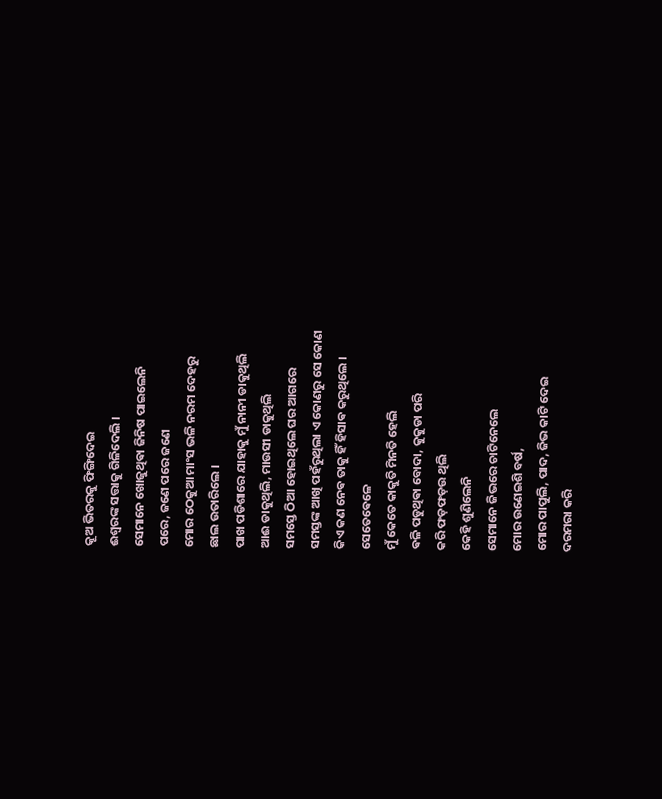କୂଅ ଭିତରକୁ ଫିଙ୍ଗିଦେଇ
ଈଶ୍ଵରଙ୍କ ସତ୍ତାକୁ ଗିଳିଦେଲି ।
ସେମାନେ ଖୋଜୁଥିଵା ଜିନିଷ ପାଇଲେନି
ପରେ, ଜଣେ ପରେ ଜଣେ
ମୋର ଠେକୁଆ ମାଂସ ଭଳି ନରମ ଦେହରୁ
ଛାଲ ଉତାରିଲେ ।
ପାଖ ପଡିଶାରେ ଯାହାକୁ ମୁଁ ନାନୀ ଡାକୁଥିଲି
ଆଈ ଡାକୁଥିଲି, ମାଉସୀ ଡାକୁଥିଲି
ସମସ୍ତେ ଠିଆ ହୋଇଥିଲେ ଘର ଆଗରେ
ସମସ୍ତଙ୍କ ଆଖି ପହଁରୁଥିଲା ଏ କୋଣରୁ ସେ କୋଣ
କିଏ କଣ ନେଵ ତାକୁ ହିଁ ହିସାଵ କରୁଥିଲେ ।
ସେତେଵେଳେ
ମୁଁ କେତେ କାକୁତି ମିନତି ହେଲି
ଵଳି ପଡୁଥିଵା ବୋଦା, କୁକୁଡା ପରି
କରି ଫଡ଼ଫଡ଼ଉ ଥିଲି
କେହି ଶୁଣିଲେନି
ସେମାନେ ଜିଭରେ ଚାଟିନେଲେ
ମୋର ଉଣେଇଶି ବର୍ଷ,
ମୋର ପାପୁଲି, ପାଦ, ଜିଭ କାଟି ଦେଇ
ଦରମରା କରି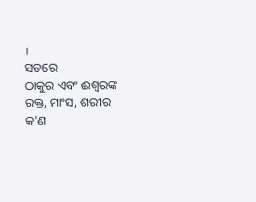।
ସତରେ
ଠାକୁର ଏବଂ ଈଶ୍ଵରଙ୍କ
ରକ୍ତ, ମାଂସ, ଶରୀର
କ'ଣ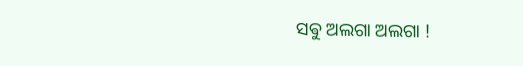ସଵୁ ଅଲଗା ଅଲଗା !